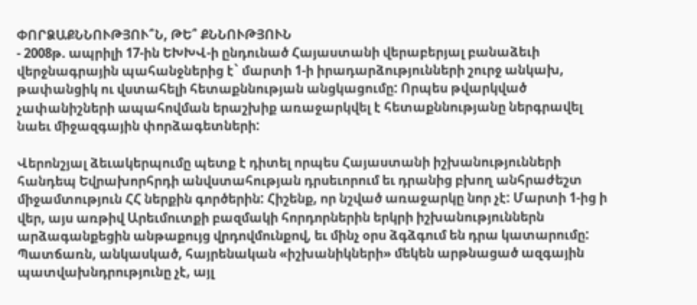ՓՈՐՁԱՔՆՆՈՒԹՅՈՒ՞Ն, ԹԵ՞ ՔՆՆՈՒԹՅՈՒՆ
- 2008թ. ապրիլի 17-ին ԵԽԽՎ-ի ընդունած Հայաստանի վերաբերյալ բանաձեւի վերջնագրային պահանջներից է` մարտի 1-ի իրադարձությունների շուրջ անկախ, թափանցիկ ու վստահելի հետաքննության անցկացումը: Որպես թվարկված չափանիշների ապահովման երաշխիք առաջարկվել է հետաքննությանը ներգրավել նաեւ միջազգային փորձագետների:

Վերոնշյալ ձեւակերպումը պետք է դիտել որպես Հայաստանի իշխանությունների հանդեպ Եվրախորհրդի անվստահության դրսեւորում եւ դրանից բխող անհրաժեշտ միջամտություն ՀՀ ներքին գործերին: Հիշենք, որ նշված առաջարկը նոր չէ: Մարտի 1-ից ի վեր, այս առթիվ Արեւմուտքի բազմակի հորդորներին երկրի իշխանություններն արձագանքեցին անթաքույց վրդովմունքով, եւ մինչ օրս ձգձգում են դրա կատարումը: Պատճառն, անկասկած, հայրենական «իշխանիկների» մեկեն արթնացած ազգային պատվախնդրությունը չէ, այլ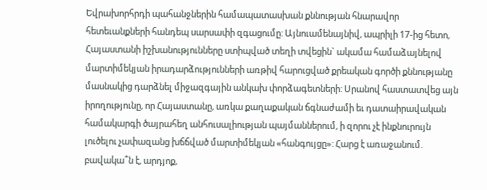Եվրախորհրդի պահանջներին համապատասխան քննության հնարավոր հետեւանքների հանդեպ սարսափի զգացումը: Այնուամենայնիվ, ապրիլի 17-ից հետո, Հայաստանի իշխանությունները ստիպված տեղի տվեցին` ակամա համաձայնելով մարտիմեկյան իրադարձությունների առթիվ հարուցված քրեական գործի քննությանը մասնակից դարձնել միջազգային անկախ փորձագետների: Սրանով հաստատվեց այն իրողությունը, որ Հայաստանը, առկա քաղաքական ճգնաժամի եւ դատաիրավական համակարգի ծայրահեղ անհուսալիության պայմաններում, ի զորու չէ ինքնուրույն լուծելու չափազանց խճճված մարտիմեկյան «հանգույցը»: Հարց է առաջանում. բավակա՞ն է, արդյոք,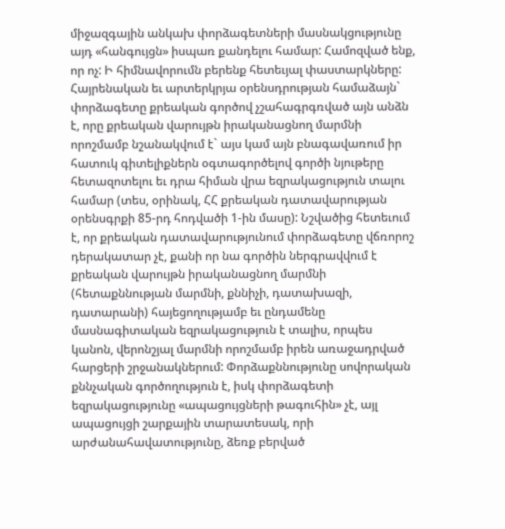միջազգային անկախ փորձագետների մասնակցությունը այդ «հանգույցն» իսպառ քանդելու համար: Համոզված ենք, որ ոչ: Ի հիմնավորումն բերենք հետեւյալ փաստարկները: Հայրենական եւ արտերկրյա օրենսդրության համաձայն` փորձագետը քրեական գործով չշահագրգռված այն անձն է, որը քրեական վարույթն իրականացնող մարմնի որոշմամբ նշանակվում է` այս կամ այն բնագավառում իր հատուկ գիտելիքներն օգտագործելով գործի նյութերը հետազոտելու եւ դրա հիման վրա եզրակացություն տալու համար (տես, օրինակ, ՀՀ քրեական դատավարության օրենսգրքի 85-րդ հոդվածի 1-ին մասը): Նշվածից հետեւում է, որ քրեական դատավարությունում փորձագետը վճռորոշ դերակատար չէ, քանի որ նա գործին ներգրավվում է քրեական վարույթն իրականացնող մարմնի (հետաքննության մարմնի, քննիչի, դատախազի, դատարանի) հայեցողությամբ եւ ընդամենը մասնագիտական եզրակացություն է տալիս, որպես կանոն, վերոնշյալ մարմնի որոշմամբ իրեն առաջադրված հարցերի շրջանակներում: Փորձաքննությունը սովորական քննչական գործողություն է, իսկ փորձագետի եզրակացությունը «ապացույցների թագուհին» չէ, այլ ապացույցի շարքային տարատեսակ, որի արժանահավատությունը, ձեռք բերված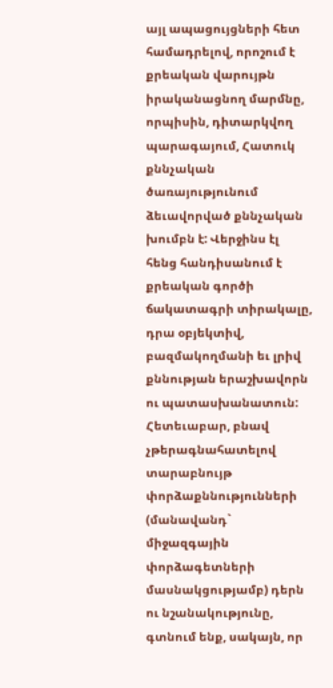այլ ապացույցների հետ համադրելով, որոշում է քրեական վարույթն իրականացնող մարմնը, որպիսին, դիտարկվող պարագայում, Հատուկ քննչական ծառայությունում ձեւավորված քննչական խումբն է: Վերջինս էլ հենց հանդիսանում է քրեական գործի ճակատագրի տիրակալը, դրա օբյեկտիվ, բազմակողմանի եւ լրիվ քննության երաշխավորն ու պատասխանատուն: Հետեւաբար, բնավ չթերագնահատելով տարաբնույթ փորձաքննությունների (մանավանդ` միջազգային փորձագետների մասնակցությամբ) դերն ու նշանակությունը, գտնում ենք, սակայն, որ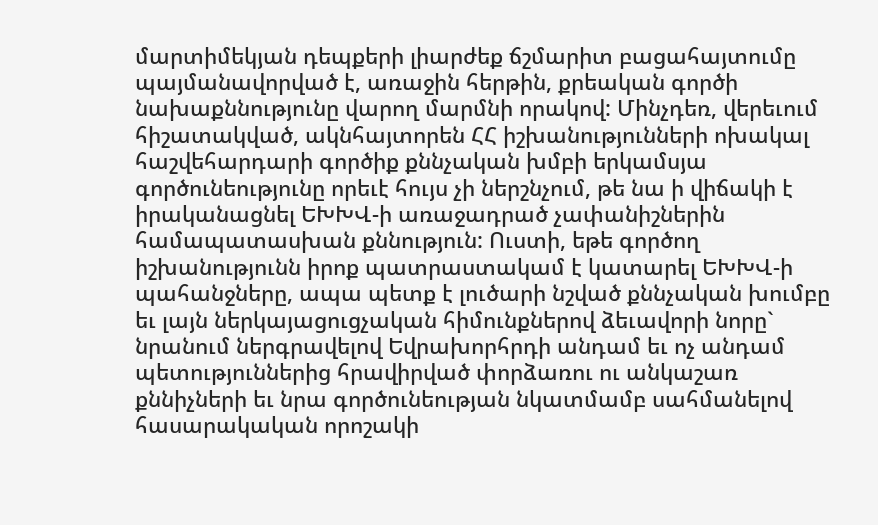մարտիմեկյան դեպքերի լիարժեք ճշմարիտ բացահայտումը պայմանավորված է, առաջին հերթին, քրեական գործի նախաքննությունը վարող մարմնի որակով: Մինչդեռ, վերեւում հիշատակված, ակնհայտորեն ՀՀ իշխանությունների ոխակալ հաշվեհարդարի գործիք քննչական խմբի երկամսյա գործունեությունը որեւէ հույս չի ներշնչում, թե նա ի վիճակի է իրականացնել ԵԽԽՎ-ի առաջադրած չափանիշներին համապատասխան քննություն: Ուստի, եթե գործող իշխանությունն իրոք պատրաստակամ է կատարել ԵԽԽՎ-ի պահանջները, ապա պետք է լուծարի նշված քննչական խումբը եւ լայն ներկայացուցչական հիմունքներով ձեւավորի նորը` նրանում ներգրավելով Եվրախորհրդի անդամ եւ ոչ անդամ պետություններից հրավիրված փորձառու ու անկաշառ քննիչների եւ նրա գործունեության նկատմամբ սահմանելով հասարակական որոշակի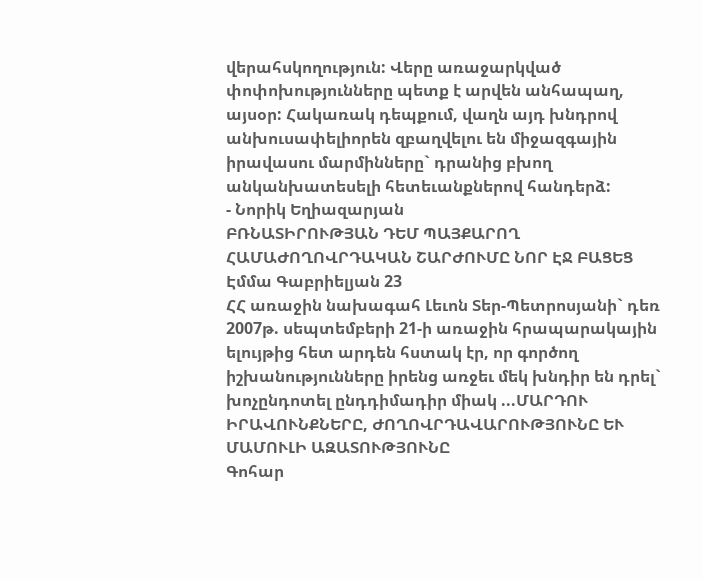վերահսկողություն: Վերը առաջարկված փոփոխությունները պետք է արվեն անհապաղ, այսօր: Հակառակ դեպքում, վաղն այդ խնդրով անխուսափելիորեն զբաղվելու են միջազգային իրավասու մարմինները` դրանից բխող անկանխատեսելի հետեւանքներով հանդերձ:
- Նորիկ Եղիազարյան
ԲՌՆԱՏԻՐՈՒԹՅԱՆ ԴԵՄ ՊԱՅՔԱՐՈՂ ՀԱՄԱԺՈՂՈՎՐԴԱԿԱՆ ՇԱՐԺՈՒՄԸ ՆՈՐ ԷՋ ԲԱՑԵՑ
Էմմա Գաբրիելյան 23
ՀՀ առաջին նախագահ Լեւոն Տեր-Պետրոսյանի` դեռ 2007թ. սեպտեմբերի 21-ի առաջին հրապարակային ելույթից հետ արդեն հստակ էր, որ գործող իշխանությունները իրենց առջեւ մեկ խնդիր են դրել` խոչընդոտել ընդդիմադիր միակ ...ՄԱՐԴՈՒ ԻՐԱՎՈՒՆՔՆԵՐԸ, ԺՈՂՈՎՐԴԱՎԱՐՈՒԹՅՈՒՆԸ ԵՒ ՄԱՄՈՒԼԻ ԱԶԱՏՈՒԹՅՈՒՆԸ
Գոհար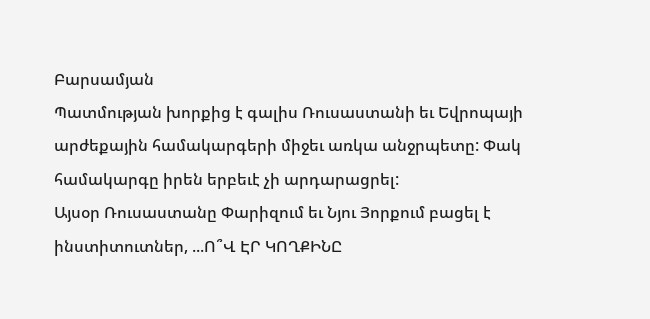Բարսամյան
Պատմության խորքից է գալիս Ռուսաստանի եւ Եվրոպայի արժեքային համակարգերի միջեւ առկա անջրպետը: Փակ համակարգը իրեն երբեւէ չի արդարացրել:
Այսօր Ռուսաստանը Փարիզում եւ Նյու Յորքում բացել է ինստիտուտներ, ...Ո՞Վ ԷՐ ԿՈՂՔԻՆԸ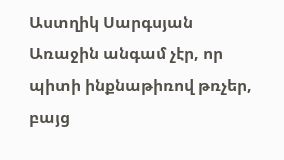Աստղիկ Սարգսյան
Առաջին անգամ չէր, որ պիտի ինքնաթիռով թռչեր, բայց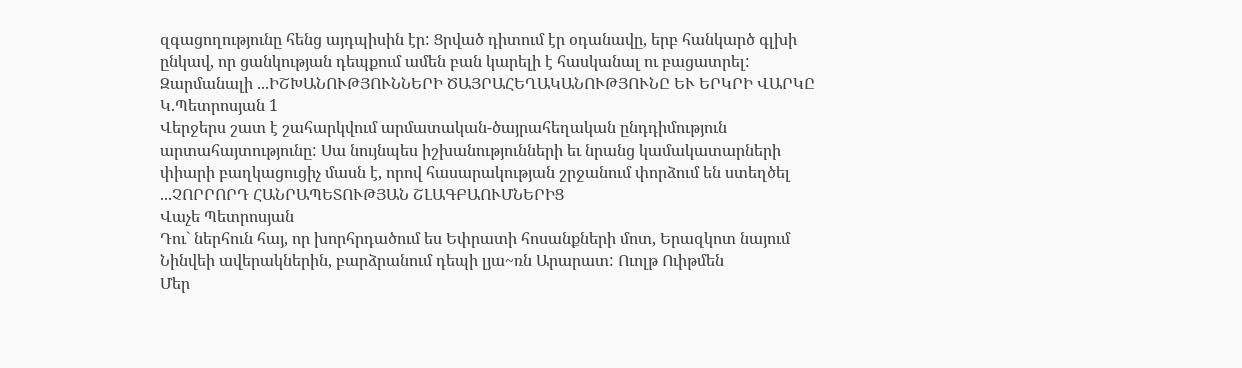զգացողությունը հենց այդպիսին էր: Ցրված դիտում էր օդանավը, երբ հանկարծ գլխի ընկավ, որ ցանկության դեպքում ամեն բան կարելի է հասկանալ ու բացատրել: Զարմանալի ...ԻՇԽԱՆՈՒԹՅՈՒՆՆԵՐԻ ԾԱՅՐԱՀԵՂԱԿԱՆՈՒԹՅՈՒՆԸ ԵՒ ԵՐԿՐԻ ՎԱՐԿԸ
Կ.Պետրոսյան 1
Վերջերս շատ է շահարկվում արմատական-ծայրահեղական ընդդիմություն արտահայտությունը: Սա նույնպես իշխանությունների եւ նրանց կամակատարների փիարի բաղկացուցիչ մասն է, որով հասարակության շրջանում փորձում են ստեղծել ...ՉՈՐՐՈՐԴ ՀԱՆՐԱՊԵՏՈՒԹՅԱՆ ՇԼԱԳԲԱՈՒՄՆԵՐԻՑ
Վաչե Պետրոսյան
Դու` ներհուն հայ, որ խորհրդածում ես Եփրատի հոսանքների մոտ, Երազկոտ նայում Նինվեի ավերակներին, բարձրանում դեպի լյա~ռն Արարատ: Ուոլթ Ուիթմեն
Մեր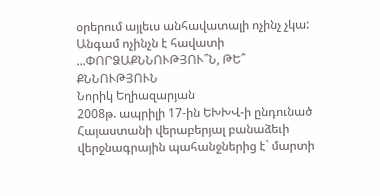օրերում այլեւս անհավատալի ոչինչ չկա: Անգամ ոչինչն է հավատի ...ՓՈՐՁԱՔՆՆՈՒԹՅՈՒ՞Ն, ԹԵ՞ ՔՆՆՈՒԹՅՈՒՆ
Նորիկ Եղիազարյան
2008թ. ապրիլի 17-ին ԵԽԽՎ-ի ընդունած Հայաստանի վերաբերյալ բանաձեւի վերջնագրային պահանջներից է` մարտի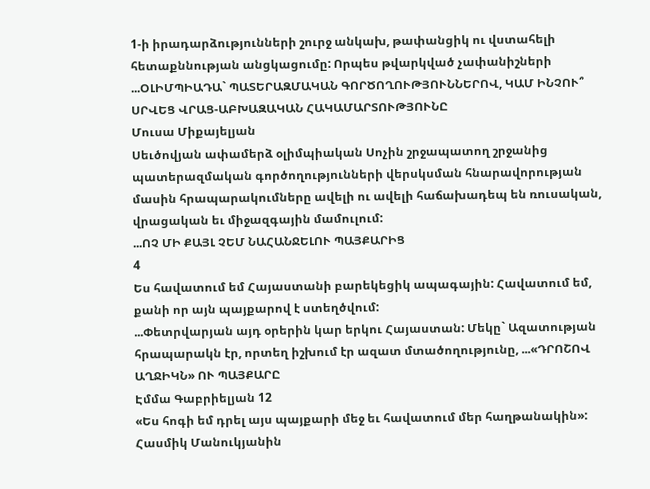1-ի իրադարձությունների շուրջ անկախ, թափանցիկ ու վստահելի հետաքննության անցկացումը: Որպես թվարկված չափանիշների ...ՕԼԻՄՊԻԱԴԱ` ՊԱՏԵՐԱԶՄԱԿԱՆ ԳՈՐԾՈՂՈՒԹՅՈՒՆՆԵՐՈՎ, ԿԱՄ ԻՆՉՈՒ՞ ՍՐՎԵՑ ՎՐԱՑ-ԱԲԽԱԶԱԿԱՆ ՀԱԿԱՄԱՐՏՈՒԹՅՈՒՆԸ
Մուսա Միքայելյան
Սեւծովյան ափամերձ օլիմպիական Սոչին շրջապատող շրջանից պատերազմական գործողությունների վերսկսման հնարավորության մասին հրապարակումները ավելի ու ավելի հաճախադեպ են ռուսական, վրացական եւ միջազգային մամուլում:
...ՈՉ ՄԻ ՔԱՅԼ ՉԵՄ ՆԱՀԱՆՋԵԼՈՒ ՊԱՅՔԱՐԻՑ
4
Ես հավատում եմ Հայաստանի բարեկեցիկ ապագային: Հավատում եմ, քանի որ այն պայքարով է ստեղծվում:
...Փետրվարյան այդ օրերին կար երկու Հայաստան: Մեկը` Ազատության հրապարակն էր, որտեղ իշխում էր ազատ մտածողությունը, ...«ԴՐՈՇՈՎ ԱՂՋԻԿՆ» ՈՒ ՊԱՅՔԱՐԸ
Էմմա Գաբրիելյան 12
«Ես հոգի եմ դրել այս պայքարի մեջ եւ հավատում մեր հաղթանակին»:
Հասմիկ Մանուկյանին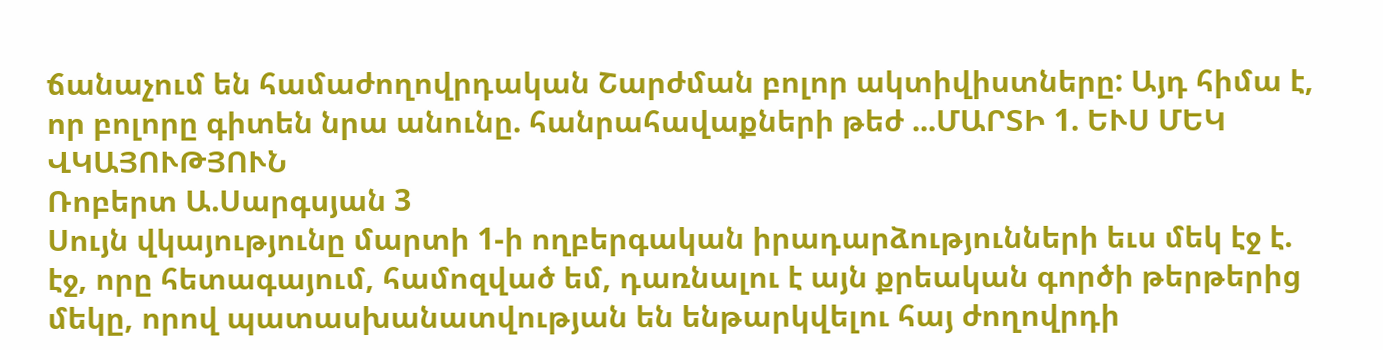ճանաչում են համաժողովրդական Շարժման բոլոր ակտիվիստները: Այդ հիմա է, որ բոլորը գիտեն նրա անունը. հանրահավաքների թեժ ...ՄԱՐՏԻ 1. ԵՒՍ ՄԵԿ ՎԿԱՅՈՒԹՅՈՒՆ
Ռոբերտ Ա.Սարգսյան 3
Սույն վկայությունը մարտի 1-ի ողբերգական իրադարձությունների եւս մեկ էջ է. էջ, որը հետագայում, համոզված եմ, դառնալու է այն քրեական գործի թերթերից մեկը, որով պատասխանատվության են ենթարկվելու հայ ժողովրդի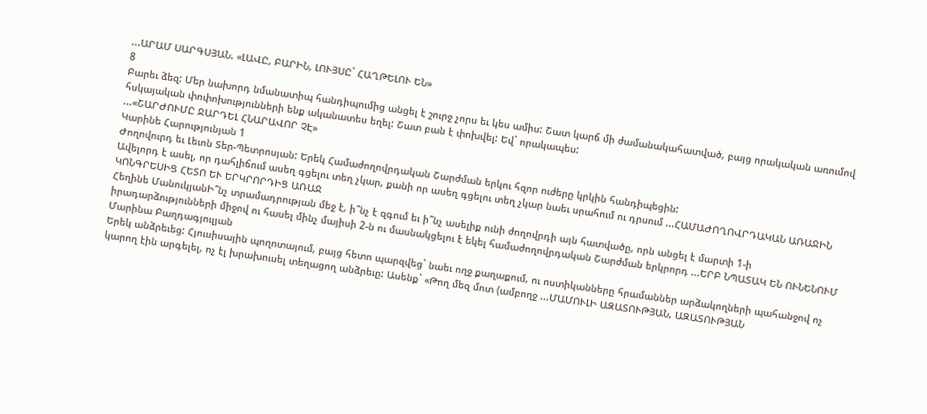...ԱՐԱՄ ՍԱՐԳՍՅԱՆ. «ԼԱՎԸ, ԲԱՐԻՆ, ԼՈՒՅՍԸ` ՀԱՂԹԵԼՈՒ ԵՆ»
8
Բարեւ ձեզ: Մեր նախորդ նմանատիպ հանդիպումից անցել է շուրջ չորս եւ կես ամիս: Շատ կարճ մի ժամանակահատված, բայց որակական առումով հսկայական փոփոխությունների ենք ականատես եղել: Շատ բան է փոխվել: Եվ` որակապես:
...«ՇԱՐԺՈՒՄԸ ՋԱՐԴԵԼ ՀՆԱՐԱՎՈՐ ՉԷ»
Կարինե Հարությունյան 1
Ժողովուրդ եւ Լեւոն Տեր-Պետրոսյան: Երեկ Համաժողովրդական Շարժման երկու հզոր ուժերը կրկին հանդիպեցին:
Ավելորդ է ասել, որ դահլիճում ասեղ գցելու տեղ չկար, քանի որ ասեղ գցելու տեղ չկար նաեւ սրահում ու դրսում ...ՀԱՄԱԺՈՂՈՎՐԴԱԿԱՆ ԱՌԱՋԻՆ ԿՈՆԳՐԵՍԻՑ ՀԵՏՈ ԵՒ ԵՐԿՐՈՐԴԻՑ ԱՌԱՋ
Հեղինե ՄանուկյանԻ՞նչ տրամադրության մեջ է, ի՞նչ է զգում եւ ի՞նչ ասելիք ունի ժողովրդի այն հատվածը, որն անցել է մարտի 1-ի իրադարձությունների միջով ու հասել մինչ մայիսի 2-ն ու մասնակցելու է եկել համաժողովրդական Շարժման երկրորդ ...ԵՐԲ ՆՊԱՏԱԿ ԵՆ ՈՒՆԵՆՈՒՄ
Մարինա Բաղդագյուլյան
Երեկ անձրեւեց: Հյուսիսային պողոտայում, բայց հետո պարզվեց` նաեւ ողջ քաղաքում, ու ոստիկանները հրամաններ արձակողների պահանջով ոչ կարող էին արգելել, ոչ էլ խրախուսել տեղացող անձրեւը: Ասենք` «Թող մեզ մոտ (ամբողջ ...ՄԱՄՈՒԼԻ ԱԶԱՏՈՒԹՅԱՆ, ԱԶԱՏՈՒԹՅԱՆ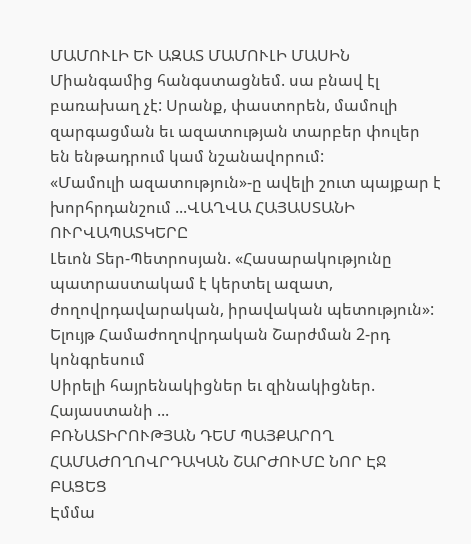ՄԱՄՈՒԼԻ ԵՒ ԱԶԱՏ ՄԱՄՈՒԼԻ ՄԱՍԻՆ
Միանգամից հանգստացնեմ. սա բնավ էլ բառախաղ չէ: Սրանք, փաստորեն, մամուլի զարգացման եւ ազատության տարբեր փուլեր են ենթադրում կամ նշանավորում:
«Մամուլի ազատություն»-ը ավելի շուտ պայքար է խորհրդանշում ...ՎԱՂՎԱ ՀԱՅԱՍՏԱՆԻ ՈՒՐՎԱՊԱՏԿԵՐԸ
Լեւոն Տեր-Պետրոսյան. «Հասարակությունը պատրաստակամ է կերտել ազատ, ժողովրդավարական, իրավական պետություն»: Ելույթ Համաժողովրդական Շարժման 2-րդ կոնգրեսում
Սիրելի հայրենակիցներ եւ զինակիցներ.
Հայաստանի ...
ԲՌՆԱՏԻՐՈՒԹՅԱՆ ԴԵՄ ՊԱՅՔԱՐՈՂ ՀԱՄԱԺՈՂՈՎՐԴԱԿԱՆ ՇԱՐԺՈՒՄԸ ՆՈՐ ԷՋ ԲԱՑԵՑ
Էմմա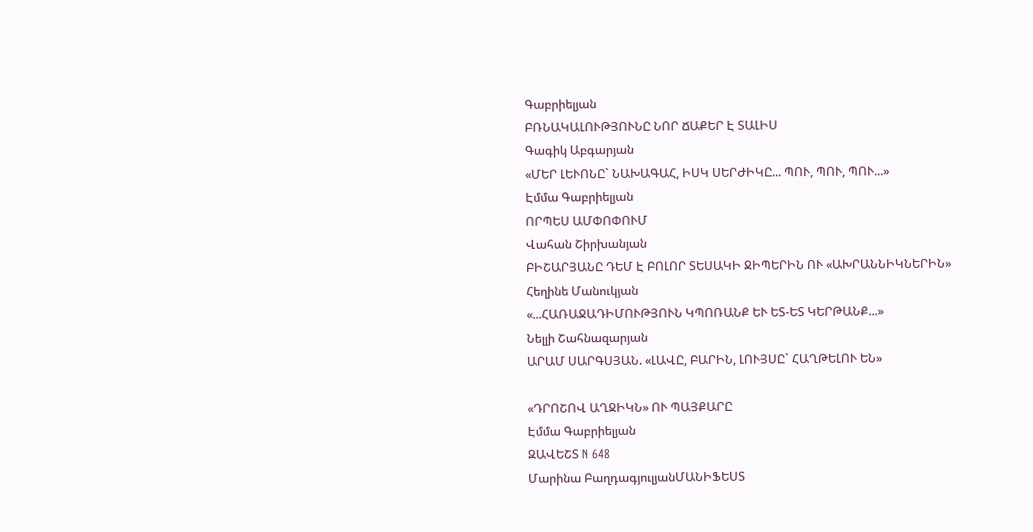Գաբրիելյան
ԲՌՆԱԿԱԼՈՒԹՅՈՒՆԸ ՆՈՐ ՃԱՔԵՐ Է ՏԱԼԻՍ
Գագիկ Աբգարյան
«ՄԵՐ ԼԵՒՈՆԸ` ՆԱԽԱԳԱՀ, ԻՍԿ ՍԵՐԺԻԿԸ... ՊՈՒ, ՊՈՒ, ՊՈՒ...»
Էմմա Գաբրիելյան
ՈՐՊԵՍ ԱՄՓՈՓՈՒՄ
Վահան Շիրխանյան
ԲԻՇԱՐՅԱՆԸ ԴԵՄ Է ԲՈԼՈՐ ՏԵՍԱԿԻ ՋԻՊԵՐԻՆ ՈՒ «ԱԽՐԱՆՆԻԿՆԵՐԻՆ»
Հեղինե Մանուկյան
«...ՀԱՌԱՋԱԴԻՄՈՒԹՅՈՒՆ ԿՊՈՌԱՆՔ ԵՒ ԵՏ-ԵՏ ԿԵՐԹԱՆՔ...»
Նելլի Շահնազարյան
ԱՐԱՄ ՍԱՐԳՍՅԱՆ. «ԼԱՎԸ, ԲԱՐԻՆ, ԼՈՒՅՍԸ` ՀԱՂԹԵԼՈՒ ԵՆ»

«ԴՐՈՇՈՎ ԱՂՋԻԿՆ» ՈՒ ՊԱՅՔԱՐԸ
Էմմա Գաբրիելյան
ԶԱՎԵՇՏ N 648
Մարինա ԲաղդագյուլյանՄԱՆԻՖԵՍՏ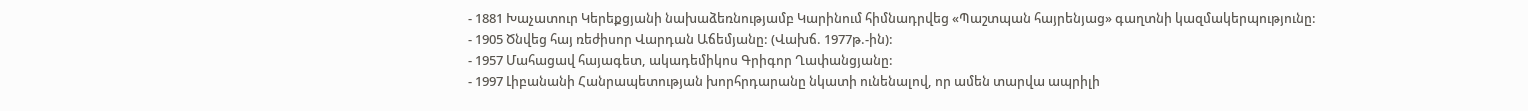- 1881 Խաչատուր Կերեքցյանի նախաձեռնությամբ Կարինում հիմնադրվեց «Պաշտպան հայրենյաց» գաղտնի կազմակերպությունը:
- 1905 Ծնվեց հայ ռեժիսոր Վարդան Աճեմյանը: (Վախճ. 1977թ.-ին):
- 1957 Մահացավ հայագետ, ակադեմիկոս Գրիգոր Ղափանցյանը:
- 1997 Լիբանանի Հանրապետության խորհրդարանը նկատի ունենալով, որ ամեն տարվա ապրիլի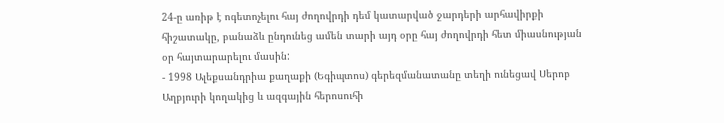24-ը առիթ է ոգետոչելու հայ ժողովրդի դեմ կատարված ջարդերի արհավիրքի հիշատակը, բանաձև ընդունեց ամեն տարի այդ օրը հայ ժողովրդի հետ միասնության օր հայտարարելու մասին:
- 1998 Ալեքսանդրիա քաղաքի (Եգիպտոս) գերեզմանատանը տեղի ունեցավ Սերոբ Աղբյուրի կողակից և ազգային հերոսուհի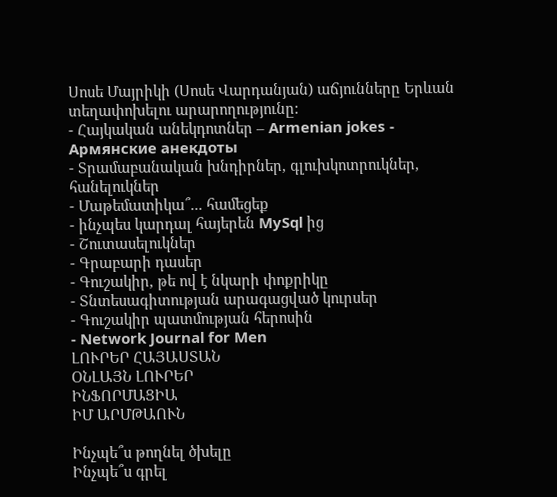Սոսե Մայրիկի (Սոսե Վարդանյան) աճյունները Երևան տեղափոխելու արարողությունը:
- Հայկական անեկդոտներ – Armenian jokes - Армянские анекдоты
- Տրամաբանական խնդիրներ, գլուխկոտրուկներ, հանելուկներ
- Մաթեմատիկա՞... համեցեք
- ինչպես կարդալ հայերեն MySql ից
- Շուտասելուկներ
- Գրաբարի դասեր
- Գուշակիր, թե ով է նկարի փոքրիկը
- Տնտեսագիտության արագացված կուրսեր
- Գուշակիր պատմության հերոսին
- Network Journal for Men
ԼՈՒՐԵՐ ՀԱՅԱՍՏԱՆ
ՕՆԼԱՅՆ ԼՈՒՐԵՐ
ԻՆՖՈՐՄԱՑԻԱ
ԻՄ ԱՐՄԹԱՈՒՆ

Ինչպե՞ս թողնել ծխելը
Ինչպե՞ս գրել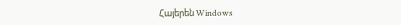Հայերեն Windows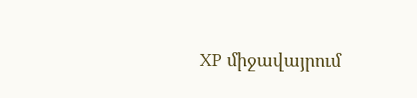XP միջավայրում